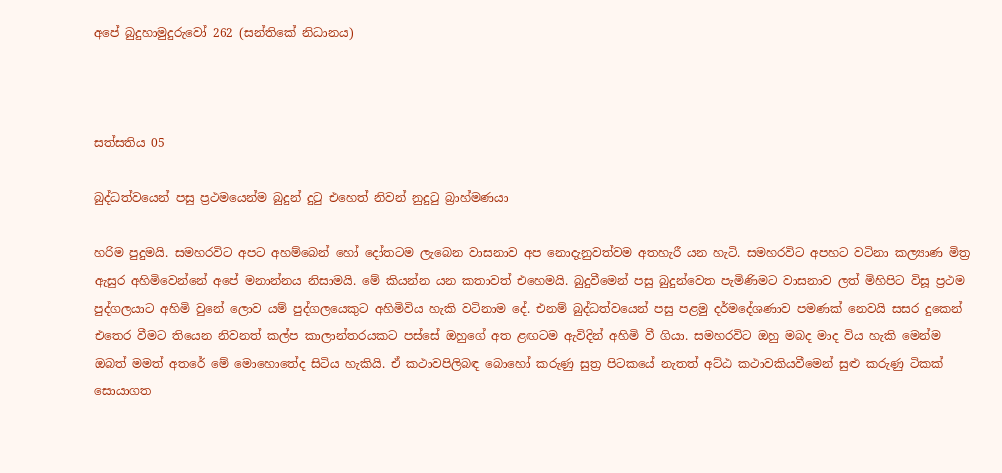අපේ බුදුහාමුදුරුවෝ 262 (සන්තිකේ නිධානය)



සත්සතිය 05

බුද්ධත්වයෙන් පසු ප්‍රථමයෙන්ම බුදුන් දුටු එහෙත් නිවන් නුදුටු බ්‍රාහ්මණයා

හරිම පුදුමයි. සමහරවිට අපට අහම්බෙන් හෝ දෝතටම ලැබෙන වාසනාව අප නොදැනුවත්වම අතහැරී යන හැටි. සමහරවිට අපහට වටිනා කල්‍යාණ මිත්‍ර ඇසුර අහිමිවෙන්නේ අපේ මනාන්නය නිසාමයි. මේ කියන්න යන කතාවත් එහෙමයි. බුදුවීමෙන් පසු බුදුන්වෙත පැමිණිමට වාසනාව ලත් මිහිපිට විසූ ප්‍රථම පුද්ගලයාට අහිමි වුනේ ලොව යම් පුද්ගලයෙකුට අහිමිවිය හැකි වටිනාම දේ. එනම් බුද්ධත්වයෙන් පසු පළමු දර්මදේශණාව පමණක් නෙවයි සසර දුකෙන් එතෙර වීමට තියෙන නිවනත් කල්ප කාලාන්තරයකට පස්සේ ඔහුගේ අත ළඟටම ඇවිදින් අහිමි වී ගියා. සමහරවිට ඔහු මබද මාද විය හැකි මෙන්ම ඔබත් මමත් අතරේ මේ මොහොතේද සිටිය හැකියි. ඒ කථාවපිලිබඳ බොහෝ කරුණු සුත්‍ර පිටකයේ නැතත් අට්ඨ කථාවකියවීමෙන් සුළු කරුණු ටිකක් සොයාගත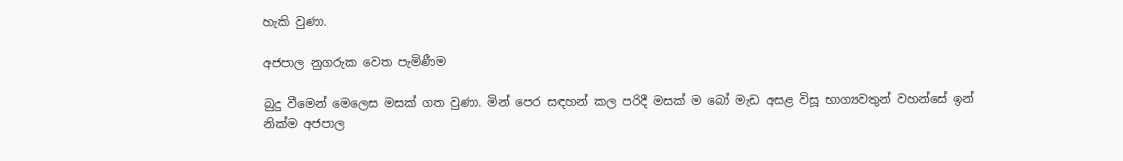හැකි වුණා.

අජපාල නුගරුක වෙත පැමිණීම

බුදු වීමෙන් මෙලෙස මසක් ගත වුණා. මින් පෙර සඳහන් කල පරිදී මසක් ම බෝ මැඩ අසළ විසූ භාග්‍යවතුන් වහන්සේ ඉන් නික්ම අජපාල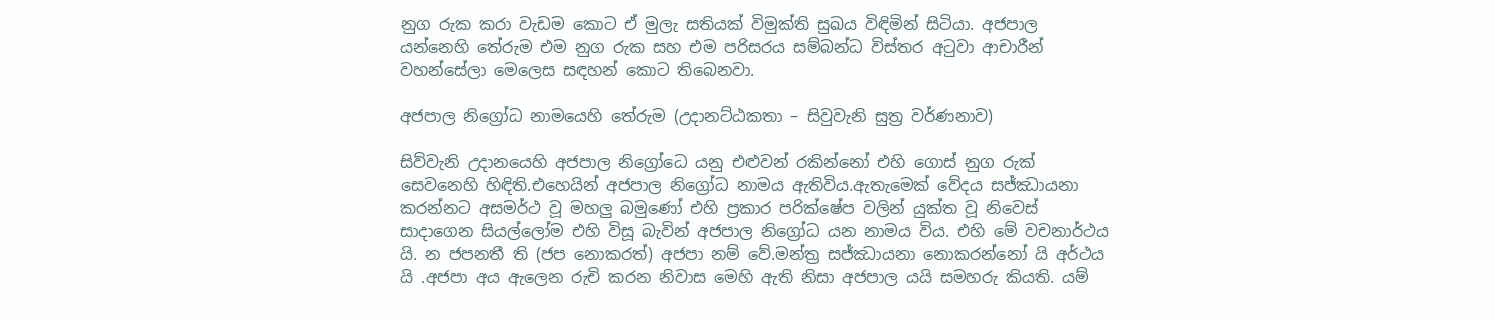නුග රුක කරා වැඩම කොට ඒ මුලැ සතියක් විමුක්ති සුඛය විඳිමින් සිටියා. අජපාල යන්නෙහි තේරුම එම නුග රුක සහ එම පරිසරය සම්බන්ධ විස්තර අටුවා ආචාරීන් වහන්සේලා මෙලෙස සඳහන් කොට තිබෙනවා.

අජපාල නිග්‍රෝධ නාමයෙහි තේරුම (උදානට්ඨකතා – සිවුවැනි සුත්‍ර වර්ණනාව)

සිව්වැනි උදානයෙහි අජපාල නිග්‍රෝධෙ යනු එළුවන් රකින්නෝ එහි ගොස් නුග රුක් සෙවනෙහි හිඳිති.එහෙයින් අජපාල නිග්‍රෝධ නාමය ඇතිවිය.ඇතැමෙක් වේදය සජ්ඣායනා කරන්නට අසමර්ථ වූ මහලු බමුණෝ එහි ප්‍රකාර පරික්ෂේප වලින් යුක්ත වූ නිවෙස් සාදාගෙන සියල්ලෝම එහි විසූ බැවින් අජපාල නිග්‍රෝධ යන නාමය විය. එහි මේ වචනාර්ථය යි. න ජපනතී ති (ජප නොකරත්) අජපා නම් වේ.මන්ත්‍ර සජ්ඣායනා නොකරන්නෝ යි අර්ථය යි .අජපා අය ඇලෙන රුචි කරන නිවාස මෙහි ඇති නිසා අජපාල යයි සමහරු කියති. යම්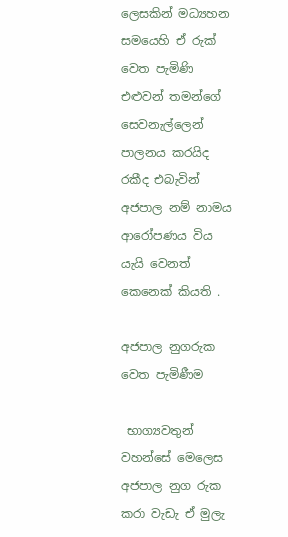ලෙසකින් මධ්‍යහන සමයෙහි ඒ රුක් වෙත පැමිණි එළුවන් තමන්ගේ සෙවනැල්ලෙන් පාලනය කරයිද රකීද එබැවින් අජපාල නම් නාමය ආරෝපණය විය යැයි වෙනත් කෙනෙක් කියති .

අජපාල නුගරුක වෙත පැමිණීම

 භාග්‍යවතුන් වහන්සේ මෙලෙස අජපාල නුග රුක කරා වැඩැ ඒ මුලැ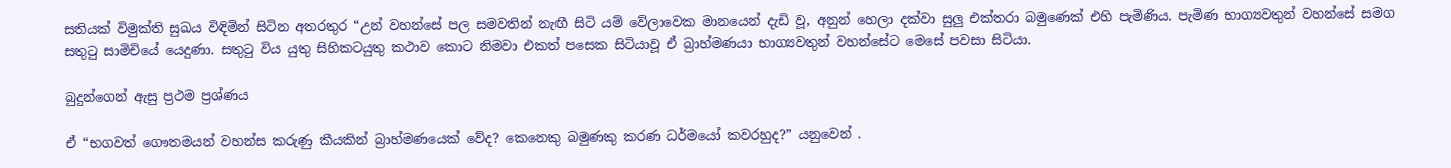සතියක් විමුක්ති සුඛය විඳිමින් සිටින අතරතුර “උන් වහන්සේ පල සමවතින් නැඟී සිටි යම් වේලාවෙක මානයෙන් දැඩි වූ, අනුන් හෙලා දක්වා සුලු එක්තරා බමුණෙක් එහි පැමිණිය. පැමිණ භාග්‍යවතුන් වහන්සේ සමග සතුටු සාමිචියේ යෙදුණා. සතුටු විය යුතු සිහිකටයුතු කථාව කොට නිමවා එකත් පසෙක සිටියාවූ ඒ බ්‍රාහ්මණයා භාග්‍යවතුන් වහන්සේට මෙසේ පවසා සිටියා.

බුදුන්ගෙන් ඇසු ප්‍රථම ප්‍රශ්ණය

ඒ “භගවත් ගෞතමයන් වහන්ස කරුණු කීයකින් බ්‍රාහ්මණයෙක් වේද? කෙනෙකු බමුණකු කරණ ධර්මයෝ කවරහුද?” යනුවෙන් .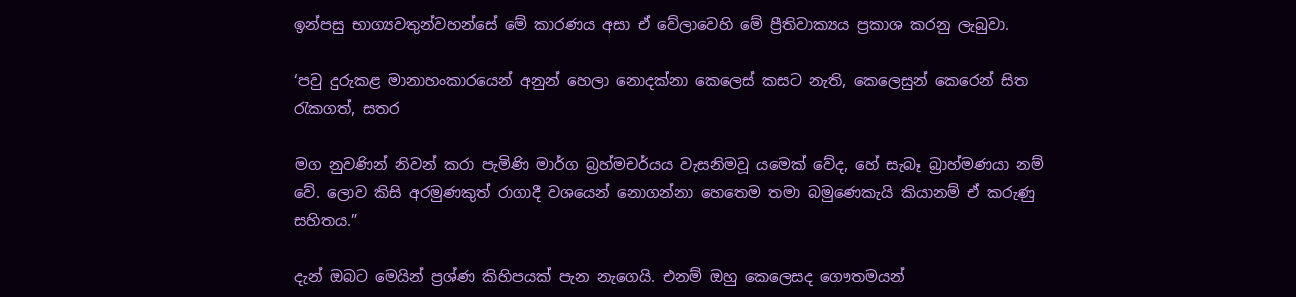ඉන්පසු භාග්‍යවතුන්වහන්සේ මේ කාරණය අසා ඒ වේලාවෙහි මේ ප්‍රීතිවාක්‍යය ප්‍රකාශ කරනු ලැබුවා.

‘පවු දුරුකළ මානාහංකාරයෙන් අනුන් හෙලා නොදක්නා කෙලෙස් කසට නැති, කෙලෙසුන් කෙරෙන් සිත රැකගත්, සතර

මග නුවණින් නිවන් කරා පැමිණි මාර්ග බ්‍රහ්මචර්යය වැසනිමවූ යමෙක් වේද, හේ සැබෑ බ්‍රාහ්මණයා නම් වේ. ලොව කිසි අරමුණකුත් රාගාදී වශයෙන් නොගන්නා හෙතෙම තමා බමුණෙකැයි කියානම් ඒ කරුණු සහිතය.”

දැන් ඔබට මෙයින් ප්‍රශ්ණ කිහිපයක් පැන නැගෙයි. එනම් ඔහු කෙලෙසද ගෞතමයන්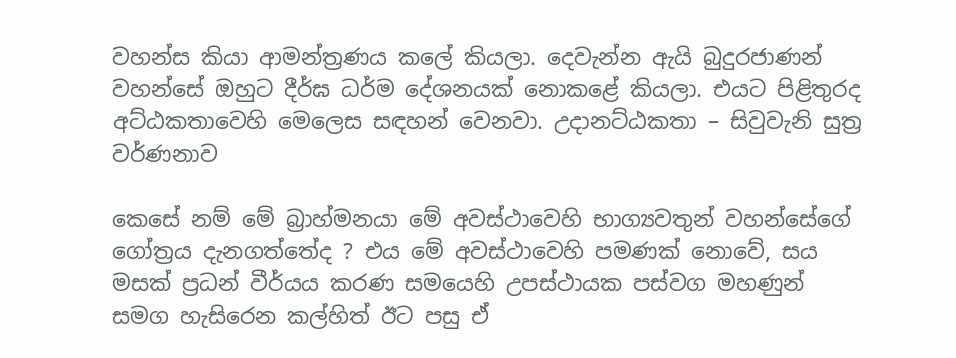වහන්ස කියා ආමන්ත්‍රණය කලේ කියලා. දෙවැන්න ඇයි බුදුරජාණන් වහන්සේ ඔහුට දීර්ඝ ධර්ම දේශනයක් නොකළේ කියලා. එයට පිළිතුරද අට්ඨකතාවෙහි මෙලෙස සඳහන් වෙනවා. උදානට්ඨකතා – සිවුවැනි සුත්‍ර වර්ණනාව

කෙසේ නම් මේ බ්‍රාහ්මනයා මේ අවස්ථාවෙහි භාග්‍යවතුන් වහන්සේගේ ගෝත්‍රය දැනගත්තේද ? එය මේ අවස්ථාවෙහි පමණක් නොවේ, සය මසක් ප්‍රධන් වීර්යය කරණ සමයෙහි උපස්ථායක පස්වග මහණුන් සමග හැසිරෙන කල්හිත් ඊට පසු ඒ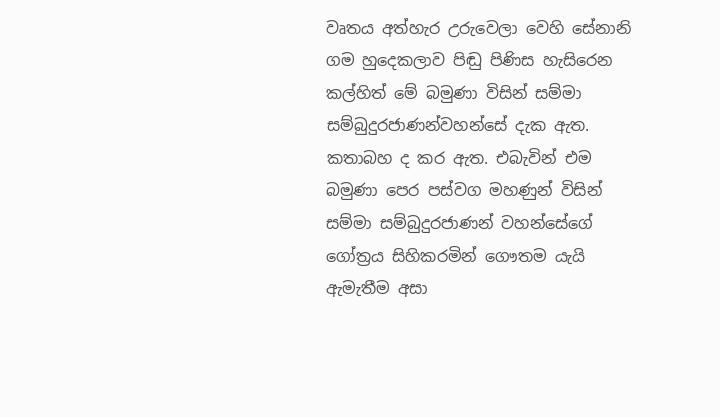වෘතය අත්හැර උරුවෙලා වෙහි සේනානි ගම හුදෙකලාව පිඬු පිණිස හැසිරෙන කල්හිත් මේ බමුණා විසින් සම්මා සම්බුදුරජාණන්වහන්සේ දැක ඇත. කතාබහ ද කර ඇත. එබැවින් එම බමුණා පෙර පස්වග මහණුන් විසින් සම්මා සම්බුදුරජාණන් වහන්සේගේ ගෝත්‍රය සිහිකරමින් ගෞතම යැයි ඇමැතීම අසා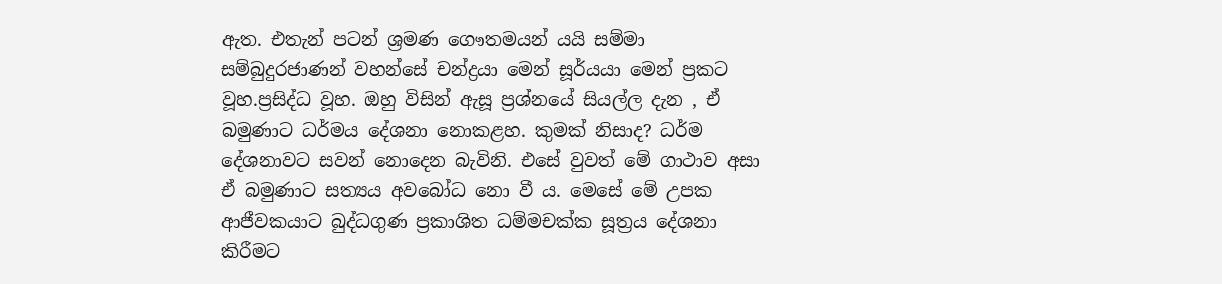ඇත. එතැන් පටන් ශ්‍රමණ ගෞතමයන් යයි සම්මා සම්බුදුරජාණන් වහන්සේ චන්ද්‍රයා මෙන් සූර්යයා මෙන් ප්‍රකට වූහ.ප්‍රසිද්ධ වූහ. ඔහු විසින් ඇසූ ප්‍රශ්නයේ සියල්ල දැන , ඒ බමුණාට ධර්මය දේශනා නොකළහ. කුමක් නිසාද? ධර්ම දේශනාවට සවන් නොදෙන බැවිනි. එසේ වුවත් මේ ගාථාව අසා ඒ බමුණාට සත්‍යය අවබෝධ නො වී ය. මෙසේ මේ උපක ආජීවකයාට බුද්ධගුණ ප්‍රකාශිත ධම්මචක්ක සූත්‍රය දේශනා කිරීමට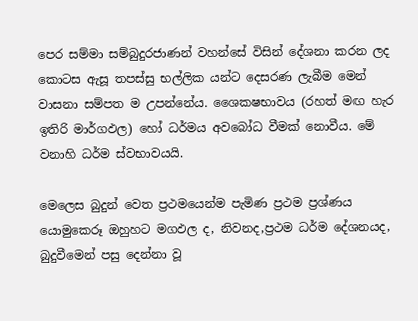පෙර සම්මා සම්බුදුරජාණන් වහන්සේ විසින් දේශනා කරන ලද කොටස ඇසූ තපස්සු භල්ලික යන්ට දෙසරණ ලැබීම මෙන් වාසනා සම්පත ම උපන්නේය. ශෛකෂභාවය (රහත් මඟ හැර ඉතිරි මාර්ගඵල) හෝ ධර්මය අවබෝධ වීමක් නොවීය. මේ වනාහි ධර්ම ස්වභාවයයි.

මෙලෙස බුදුන් වෙත ප්‍රථමයෙන්ම පැමිණ ප්‍රථම ප්‍රශ්ණය යොමුකෙරූ ඔහුහට මගඵල ද, නිවනද,ප්‍රථම ධර්ම දේශනයද, බුදුවීමෙන් පසු දෙන්නා වූ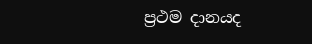ප්‍රථම දානයද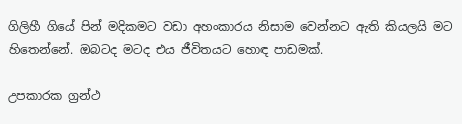ගිලිහී ගියේ පින් මදිකමට වඩා අහංකාරය නිසාම වෙන්නට ඇති කියලයි මට හිතෙන්නේ. ඔබටද මටද එය ජීවිතයට හොඳ පාඩමක්.

උපකාරක ග්‍රන්ථ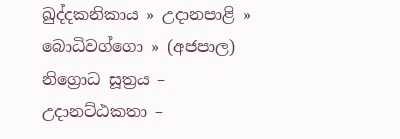ඛුද්දකනිකාය » උදානපාළි » බොධිවග්ගො » (අජපාල) නිග්‍රොධ සූත්‍රය – උදානට්ඨකතා –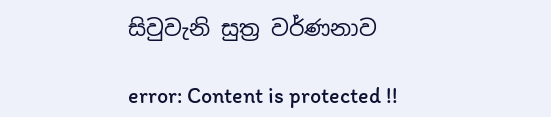සිවුවැනි සුත්‍ර වර්ණනාව

error: Content is protected !!